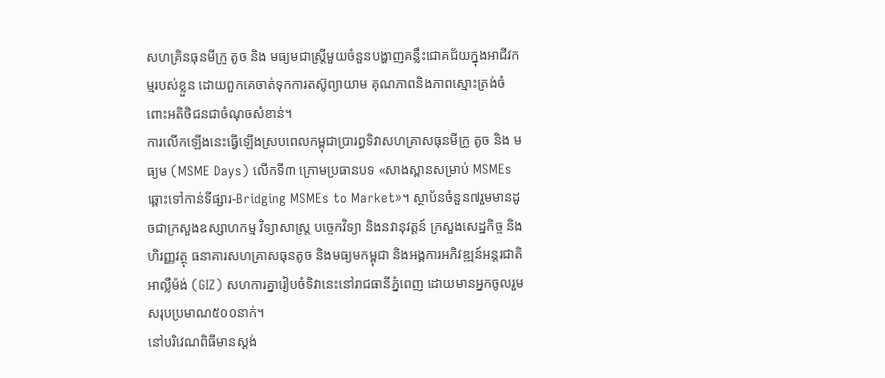សហគ្រិនធុនមីក្រូ តូច និង មធ្យមជាស្ត្រីមួយចំនួនបង្ហាញគន្លឹះជោគជ័យក្នុងអាជីវកម្មរបស់ខ្លួន ដោយពួកគេចាត់ទុកការតស៊ូព្យាយាម គុណភាពនិងភាពស្មោះត្រង់ចំពោះអតិថិជនជាចំណុចសំខាន់។
ការលើកឡើងនេះធ្វើឡើងស្របពេលកម្ពុជាប្រារព្ធទិវាសហគ្រាសធុនមីក្រូ តូច និង មធ្យម (MSME Days) លើកទី៣ ក្រោមប្រធានបទ «សាងស្ពានសម្រាប់ MSMEs ឆ្ពោះទៅកាន់ទីផ្សារ-Bridging MSMEs to Market»។ ស្ថាប័នចំនួន៧រួមមានដូចជាក្រសួងឧស្សាហកម្ម វិទ្យាសាស្ត្រ បច្ចេកវិទ្យា និងនវានុវត្តន៍ ក្រសួងសេដ្ឋកិច្ច និងហិរញ្ញវត្ថុ ធនាគារសហគ្រាសធុនតូច និងមធ្យមកម្ពុជា និងអង្គការអភិវឌ្ឍន៍អន្តរជាតិអាល្លឺម៉ង់ (GIZ) សហការគ្នារៀបចំទិវានេះនៅរាជធានីភ្នំពេញ ដោយមានអ្នកចូលរួមសរុបប្រមាណ៥០០នាក់។
នៅបរិវេណពិធីមានស្តង់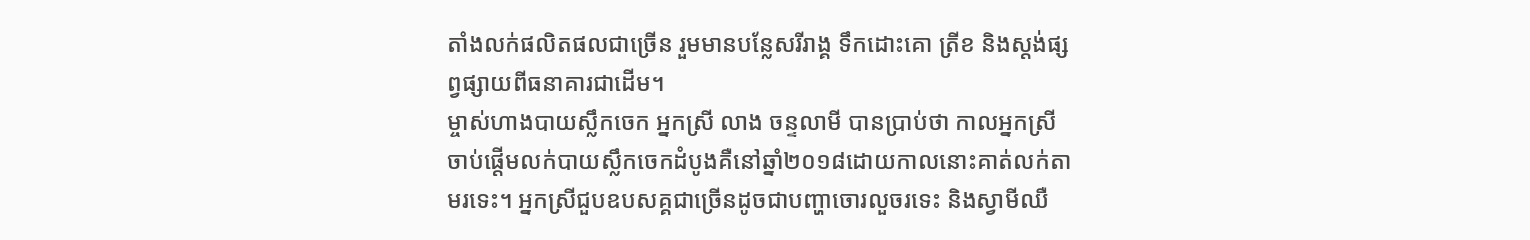តាំងលក់ផលិតផលជាច្រើន រួមមានបន្លែសរីរាង្គ ទឹកដោះគោ ត្រីខ និងស្ដង់ផ្សព្វផ្សាយពីធនាគារជាដើម។
ម្ចាស់ហាងបាយស្លឹកចេក អ្នកស្រី លាង ចន្ទលាមី បានប្រាប់ថា កាលអ្នកស្រីចាប់ផ្ដើមលក់បាយស្លឹកចេកដំបូងគឺនៅឆ្នាំ២០១៨ដោយកាលនោះគាត់លក់តាមរទេះ។ អ្នកស្រីជួបឧបសគ្គជាច្រើនដូចជាបញ្ហាចោរលួចរទេះ និងស្វាមីឈឺ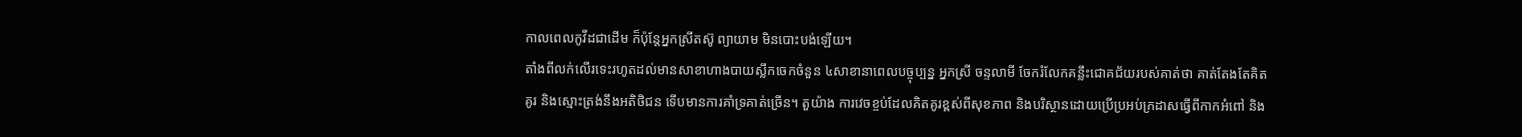កាលពេលកូវីដជាដើម ក៏ប៉ុន្តែអ្នកស្រីតស៊ូ ព្យាយាម មិនបោះបង់ឡើយ។
តាំងពីលក់លើរទេះរហូតដល់មានសាខាហាងបាយស្លឹកចេកចំនួន ៤សាខានាពេលបច្ចុប្បន្ន អ្នកស្រី ចន្ទលាមី ចែករំលែកគន្លឹះជោគជ័យរបស់គាត់ថា គាត់តែងតែគិតគូរ និងស្មោះត្រង់នឹងអតិថិជន ទើបមានការគាំទ្រគាត់ច្រើន។ តួយ៉ាង ការវេចខ្ចប់ដែលគិតគូរខ្ពស់ពីសុខភាព និងបរិស្ថានដោយប្រើប្រអប់ក្រដាសធ្វើពីកាកអំពៅ និង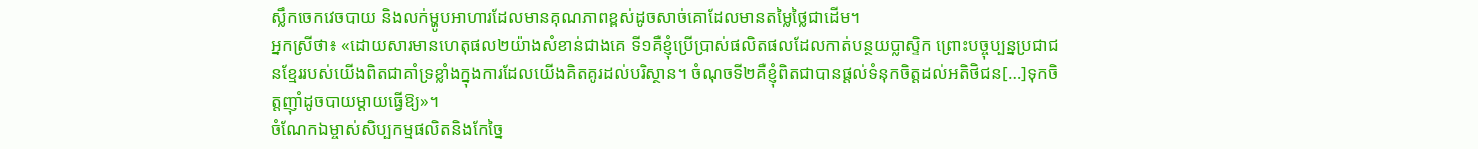ស្លឹកចេកវេចបាយ និងលក់ម្ហូបអាហារដែលមានគុណភាពខ្ពស់ដូចសាច់គោដែលមានតម្លៃថ្លៃជាដើម។
អ្នកស្រីថា៖ «ដោយសារមានហេតុផល២យ៉ាងសំខាន់ជាងគេ ទី១គឺខ្ញុំប្រើប្រាស់ផលិតផលដែលកាត់បន្ថយប្លាស្ទិក ព្រោះបច្ចុប្បន្នប្រជាជនខ្មែររបស់យើងពិតជាគាំទ្រខ្លាំងក្នុងការដែលយើងគិតគូរដល់បរិស្ថាន។ ចំណុចទី២គឺខ្ញុំពិតជាបានផ្ដល់ទំនុកចិត្តដល់អតិថិជន[…]ទុកចិត្តញ៉ាំដូចបាយម្ដាយធ្វើឱ្យ»។
ចំណែកឯម្ចាស់សិប្បកម្មផលិតនិងកែច្នៃ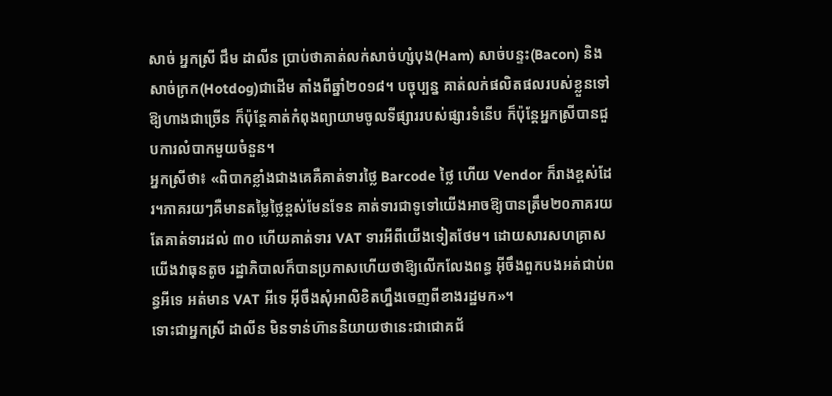សាច់ អ្នកស្រី ជឹម ដាលីន ប្រាប់ថាគាត់លក់សាច់ហ្សំបុង(Ham) សាច់បន្ទះ(Bacon) និងសាច់ក្រក(Hotdog)ជាដើម តាំងពីឆ្នាំ២០១៨។ បច្ចុប្បន្ន គាត់លក់ផលិតផលរបស់ខ្លួនទៅឱ្យហាងជាច្រើន ក៏ប៉ុន្តែគាត់កំពុងព្យាយាមចូលទីផ្សាររបស់ផ្សារទំនើប ក៏ប៉ុន្តែអ្នកស្រីបានជួបការលំបាកមួយចំនួន។
អ្នកស្រីថា៖ «ពិបាកខ្លាំងជាងគេគឺគាត់ទារថ្លៃ Barcode ថ្លៃ ហើយ Vendor ក៏រាងខ្ពស់ដែរ។ភាគរយៗគឺមានតម្លៃថ្លៃខ្ពស់មែនទែន គាត់ទារជាទូទៅយើងអាចឱ្យបានត្រឹម២០ភាគរយ តែគាត់ទារដល់ ៣០ ហើយគាត់ទារ VAT ទារអីពីយើងទៀតថែម។ ដោយសារសហគ្រាសយើងវាធុនតូច រដ្ឋាភិបាលក៏បានប្រកាសហើយថាឱ្យលើកលែងពន្ធ អ៊ីចឹងពួកបងអត់ជាប់ពន្ធអីទេ អត់មាន VAT អីទេ អ៊ីចឹងសុំអាលិខិតហ្នឹងចេញពីខាងរដ្ឋមក»។
ទោះជាអ្នកស្រី ដាលីន មិនទាន់ហ៊ាននិយាយថានេះជាជោគជ័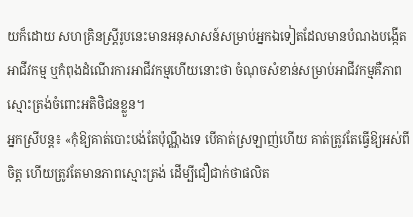យក៏ដោយ សហគ្រិនស្រ្តីរូបនេះមានអនុសាសន៍សម្រាប់អ្នកឯទៀតដែលមានបំណងបង្កើតអាជីវកម្ម ឬកំពុងដំណើរការអាជីវកម្មហើយនោះថា ចំណុចសំខាន់សម្រាប់អាជីវកម្មគឺភាពស្មោះត្រង់ចំពោះអតិថិជនខ្លួន។
អ្នកស្រីបន្ត៖ «កុំឱ្យគាត់បោះបង់តែប៉ុណ្ណឹងទេ បើគាត់ស្រឡាញ់ហើយ គាត់ត្រូវតែធ្វើឱ្យអស់ពីចិត្ត ហើយត្រូវតែមានភាពស្មោះត្រង់ ដើម្បីជឿជាក់ថាផលិត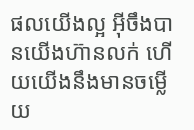ផលយើងល្អ អ៊ីចឹងបានយើងហ៊ានលក់ ហើយយើងនឹងមានចម្លើយ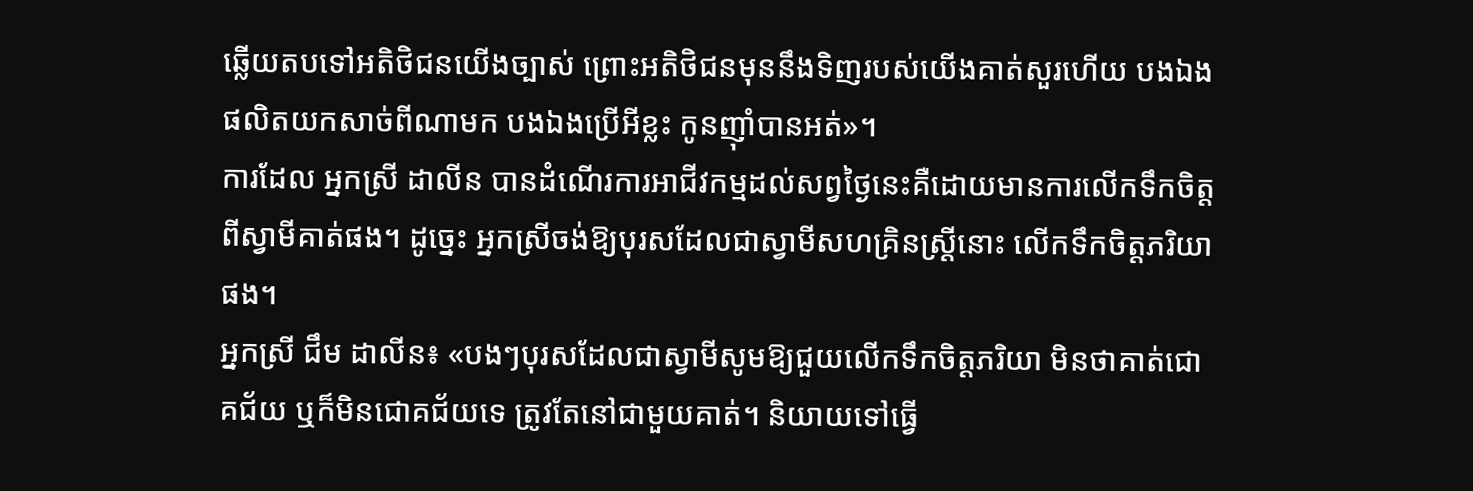ឆ្លើយតបទៅអតិថិជនយើងច្បាស់ ព្រោះអតិថិជនមុននឹងទិញរបស់យើងគាត់សួរហើយ បងឯងផលិតយកសាច់ពីណាមក បងឯងប្រើអីខ្លះ កូនញ៉ាំបានអត់»។
ការដែល អ្នកស្រី ដាលីន បានដំណើរការអាជីវកម្មដល់សព្វថ្ងៃនេះគឺដោយមានការលើកទឹកចិត្តពីស្វាមីគាត់ផង។ ដូច្នេះ អ្នកស្រីចង់ឱ្យបុរសដែលជាស្វាមីសហគ្រិនស្ត្រីនោះ លើកទឹកចិត្តភរិយាផង។
អ្នកស្រី ជឹម ដាលីន៖ «បងៗបុរសដែលជាស្វាមីសូមឱ្យជួយលើកទឹកចិត្តភរិយា មិនថាគាត់ជោគជ័យ ឬក៏មិនជោគជ័យទេ ត្រូវតែនៅជាមួយគាត់។ និយាយទៅធ្វើ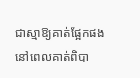ជាស្មាឱ្យគាត់ផ្អែកផងនៅពេលគាត់ពិបា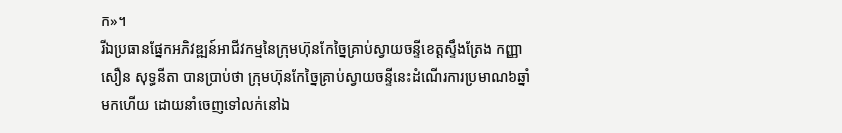ក»។
រីឯប្រធានផ្នែកអភិវឌ្ឍន៍អាជីវកម្មនៃក្រុមហ៊ុនកែច្នៃគ្រាប់ស្វាយចន្ទីខេត្តស្ទឹងត្រែង កញ្ញា សឿន សុទ្ធនីតា បានប្រាប់ថា ក្រុមហ៊ុនកែច្នៃគ្រាប់ស្វាយចន្ទីនេះដំណើរការប្រមាណ៦ឆ្នាំមកហើយ ដោយនាំចេញទៅលក់នៅឯ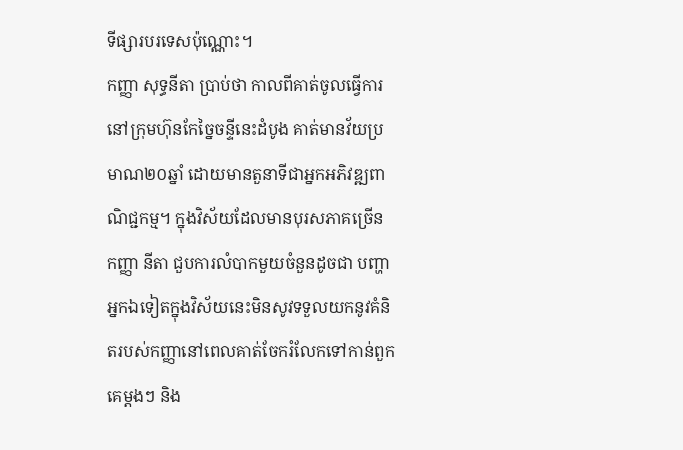ទីផ្សារបរទេសប៉ុណ្ណោះ។
កញ្ញា សុទ្ធនីតា ប្រាប់ថា កាលពីគាត់ចូលធ្វើការនៅក្រុមហ៊ុនកែច្នៃចន្ទីនេះដំបូង គាត់មានវ័យប្រមាណ២០ឆ្នាំ ដោយមានតួនាទីជាអ្នកអភិវឌ្ឍពាណិជ្ជកម្ម។ ក្នុងវិស័យដែលមានបុរសភាគច្រើន កញ្ញា នីតា ជួបការលំបាកមួយចំនួនដូចជា បញ្ហាអ្នកឯទៀតក្នុងវិស័យនេះមិនសូវទទួលយកនូវគំនិតរបស់កញ្ញានៅពេលគាត់ចែករំលែកទៅកាន់ពួកគេម្ដងៗ និង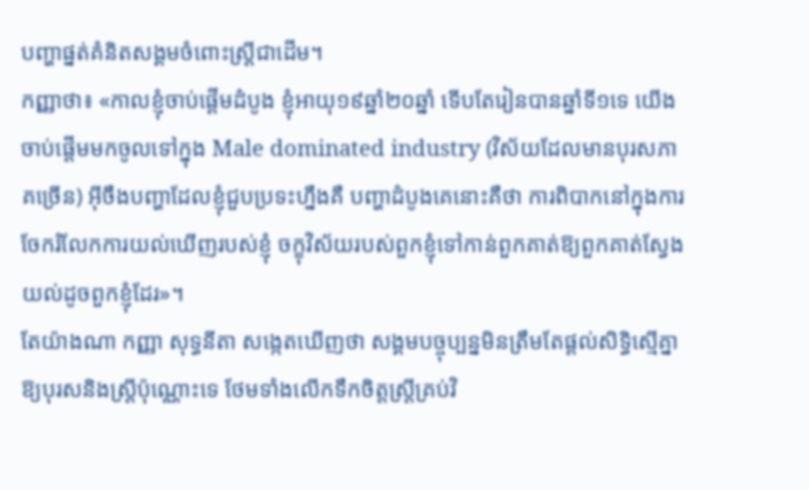បញ្ហាផ្នត់គំនិតសង្គមចំពោះស្រ្តីជាដើម។
កញ្ញាថា៖ «កាលខ្ញុំចាប់ផ្ដើមដំបូង ខ្ញុំអាយុ១៩ឆ្នាំ២០ឆ្នាំ ទើបតែរៀនបានឆ្នាំទី១ទេ យើងចាប់ផ្ដើមមកចូលទៅក្នុង Male dominated industry (វិស័យដែលមានបុរសភាគច្រើន) អ៊ីចឹងបញ្ហាដែលខ្ញុំជួបប្រទះហ្នឹងគឺ បញ្ហាដំបូងគេនោះគឺថា ការពិបាកនៅក្នុងការចែករំលែកការយល់ឃើញរបស់ខ្ញុំ ចក្ខុវិស័យរបស់ពួកខ្ញុំទៅកាន់ពួកគាត់ឱ្យពួកគាត់ស្វែងយល់ដូចពួកខ្ញុំដែរ»។
តែយ៉ាងណា កញ្ញា សុទ្ធនីតា សង្កេតឃើញថា សង្គមបច្ចុប្បន្នមិនត្រឹមតែផ្ដល់សិទ្ធិស្មើគ្នាឱ្យបុរសនិងស្ត្រីប៉ុណ្ណោះទេ ថែមទាំងលើកទឹកចិត្តស្ត្រីគ្រប់វិ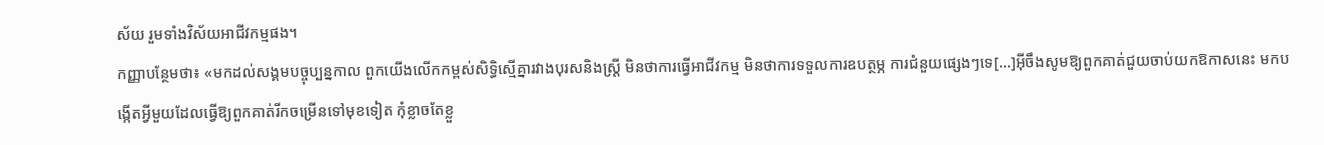ស័យ រួមទាំងវិស័យអាជីវកម្មផង។
កញ្ញាបន្ថែមថា៖ «មកដល់សង្គមបច្ចុប្បន្នកាល ពួកយើងលើកកម្ពស់សិទ្ធិស្មើគ្នារវាងបុរសនិងស្ត្រី មិនថាការធ្វើអាជីវកម្ម មិនថាការទទួលការឧបត្ថម្ភ ការជំនួយផ្សេងៗទេ[…]អ៊ីចឹងសូមឱ្យពួកគាត់ជួយចាប់យកឱកាសនេះ មកបង្កើតអ្វីមួយដែលធ្វើឱ្យពួកគាត់រីកចម្រើនទៅមុខទៀត កុំខ្លាចតែខ្លួ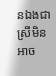នឯងជាស្រីមិនអាច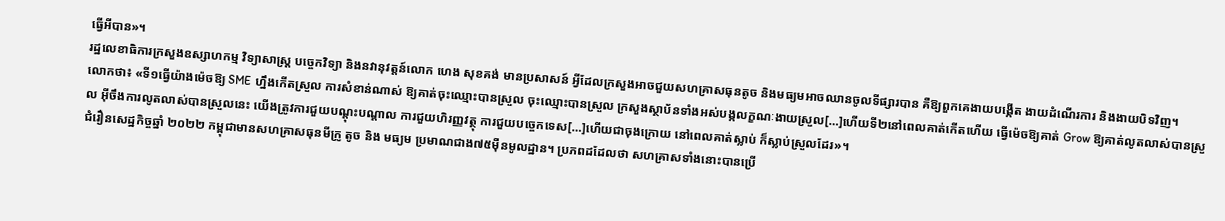ធ្វើអីបាន»។
រដ្ឋលេខាធិការក្រសួងឧស្សាហកម្ម វិទ្យាសាស្ត្រ បច្ចេកវិទ្យា និងនវានុវត្តន៍លោក ហេង សុខគង់ មានប្រសាសន៍ អ្វីដែលក្រសួងអាចជួយសហគ្រាសធុនតូច និងមធ្យមអាចឈានចូលទីផ្សារបាន គឺឱ្យពួកគេងាយបង្កើត ងាយដំណើរការ និងងាយបិទវិញ។
លោកថា៖ «ទី១ធ្វើយ៉ាងម៉េចឱ្យ SME ហ្នឹងកើតស្រួល ការសំខាន់ណាស់ ឱ្យគាត់ចុះឈ្មោះបានស្រួល ចុះឈ្មោះបានស្រួល ក្រសួងស្ថាប័នទាំងអស់បង្កលក្ខណៈងាយស្រួល[…]ហើយទី២នៅពេលគាត់កើតហើយ ធ្វើម៉េចឱ្យគាត់ Grow ឱ្យគាត់លូតលាស់បានស្រួល អ៊ីចឹងការលូតលាស់បានស្រួលនេះ យើងត្រូវការជួយបណ្ដុះបណ្ដាល ការជួយហិរញ្ញវត្ថុ ការជួយបច្ចេកទេស[…]ហើយជាចុងក្រោយ នៅពេលគាត់ស្លាប់ ក៏ស្លាប់ស្រួលដែរ»។
ជំរឿនសេដ្ឋកិច្ចឆ្នាំ ២០២២ កម្ពុជាមានសហគ្រាសធុនមីក្រូ តូច និង មធ្យម ប្រមាណជាង៧៥ម៉ឺនមូលដ្ឋាន។ ប្រភពដដែលថា សហគ្រាសទាំងនោះបានប្រើ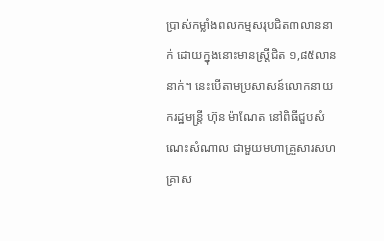ប្រាស់កម្លាំងពលកម្មសរុបជិត៣លាននាក់ ដោយក្នុងនោះមានស្ត្រីជិត ១,៨៥លាននាក់។ នេះបើតាមប្រសាសន៍លោកនាយករដ្ឋមន្ត្រី ហ៊ុន ម៉ាណែត នៅពិធីជួបសំណេះសំណាល ជាមួយមហាគ្រួសារសហគ្រាស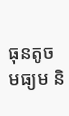ធុនតូច មធ្យម និ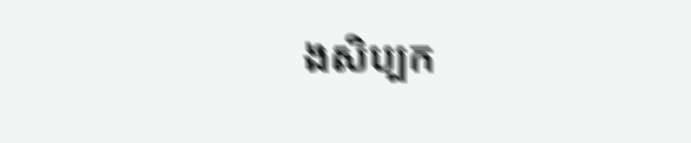ងសិប្បក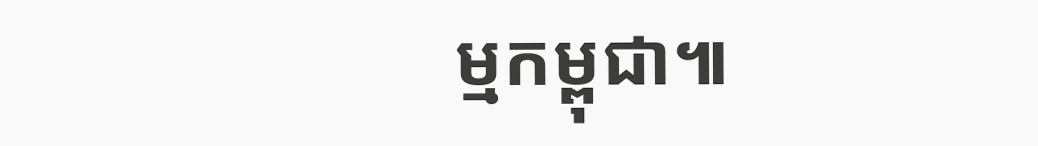ម្មកម្ពុជា៕